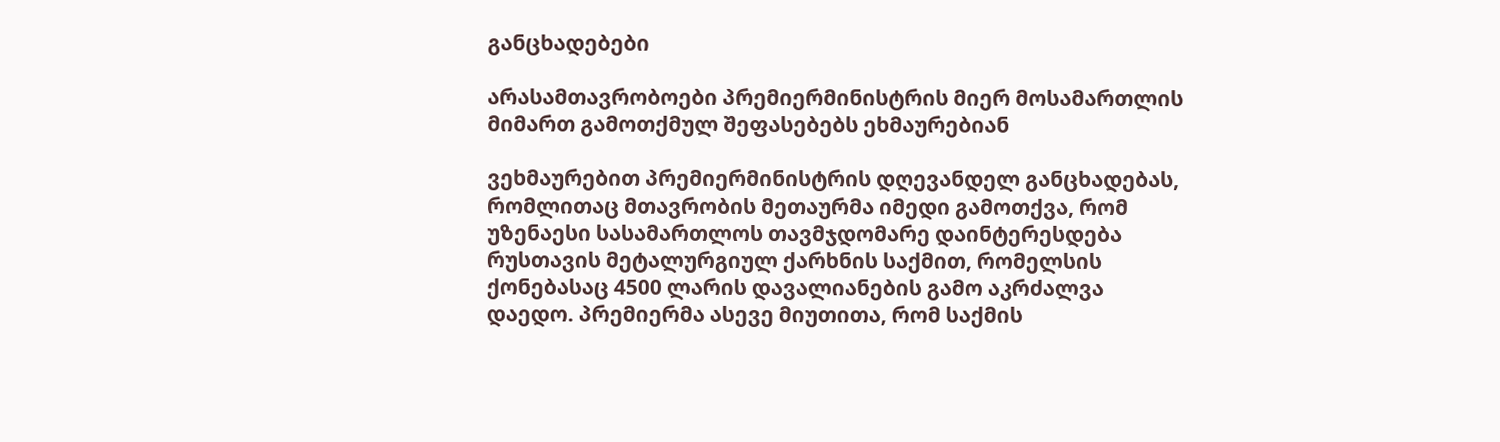განცხადებები

არასამთავრობოები პრემიერმინისტრის მიერ მოსამართლის მიმართ გამოთქმულ შეფასებებს ეხმაურებიან

ვეხმაურებით პრემიერმინისტრის დღევანდელ განცხადებას, რომლითაც მთავრობის მეთაურმა იმედი გამოთქვა, რომ უზენაესი სასამართლოს თავმჯდომარე დაინტერესდება რუსთავის მეტალურგიულ ქარხნის საქმით, რომელსის ქონებასაც 4500 ლარის დავალიანების გამო აკრძალვა დაედო. პრემიერმა ასევე მიუთითა, რომ საქმის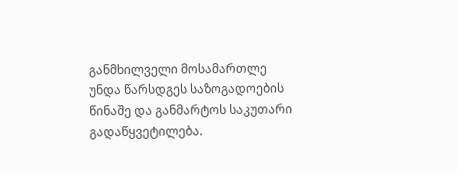განმხილველი მოსამართლე უნდა წარსდგეს საზოგადოების წინაშე და განმარტოს საკუთარი გადაწყვეტილება.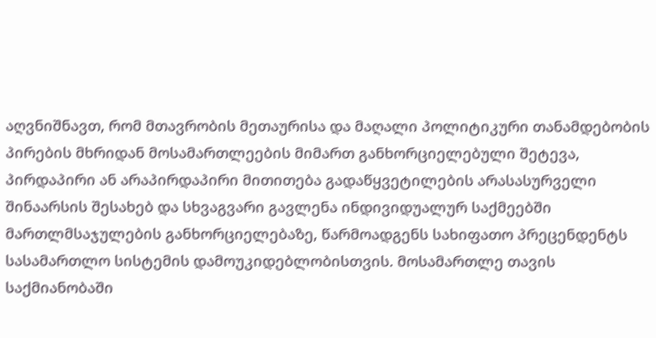აღვნიშნავთ, რომ მთავრობის მეთაურისა და მაღალი პოლიტიკური თანამდებობის პირების მხრიდან მოსამართლეების მიმართ განხორციელებული შეტევა, პირდაპირი ან არაპირდაპირი მითითება გადაწყვეტილების არასასურველი შინაარსის შესახებ და სხვაგვარი გავლენა ინდივიდუალურ საქმეებში მართლმსაჯულების განხორციელებაზე, წარმოადგენს სახიფათო პრეცენდენტს სასამართლო სისტემის დამოუკიდებლობისთვის. მოსამართლე თავის საქმიანობაში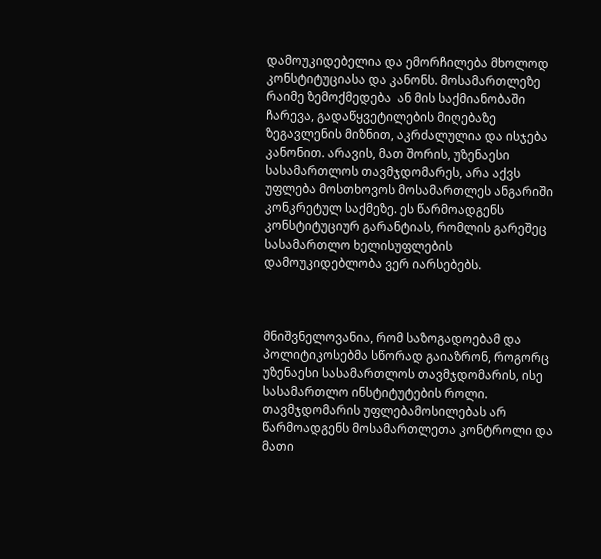დამოუკიდებელია და ემორჩილება მხოლოდ კონსტიტუციასა და კანონს. მოსამართლეზე რაიმე ზემოქმედება  ან მის საქმიანობაში ჩარევა, გადაწყვეტილების მიღებაზე ზეგავლენის მიზნით, აკრძალულია და ისჯება კანონით. არავის, მათ შორის, უზენაესი სასამართლოს თავმჯდომარეს, არა აქვს უფლება მოსთხოვოს მოსამართლეს ანგარიში კონკრეტულ საქმეზე. ეს წარმოადგენს კონსტიტუციურ გარანტიას, რომლის გარეშეც სასამართლო ხელისუფლების დამოუკიდებლობა ვერ იარსებებს.



მნიშვნელოვანია, რომ საზოგადოებამ და პოლიტიკოსებმა სწორად გაიაზრონ, როგორც უზენაესი სასამართლოს თავმჯდომარის, ისე სასამართლო ინსტიტუტების როლი. თავმჯდომარის უფლებამოსილებას არ წარმოადგენს მოსამართლეთა კონტროლი და მათი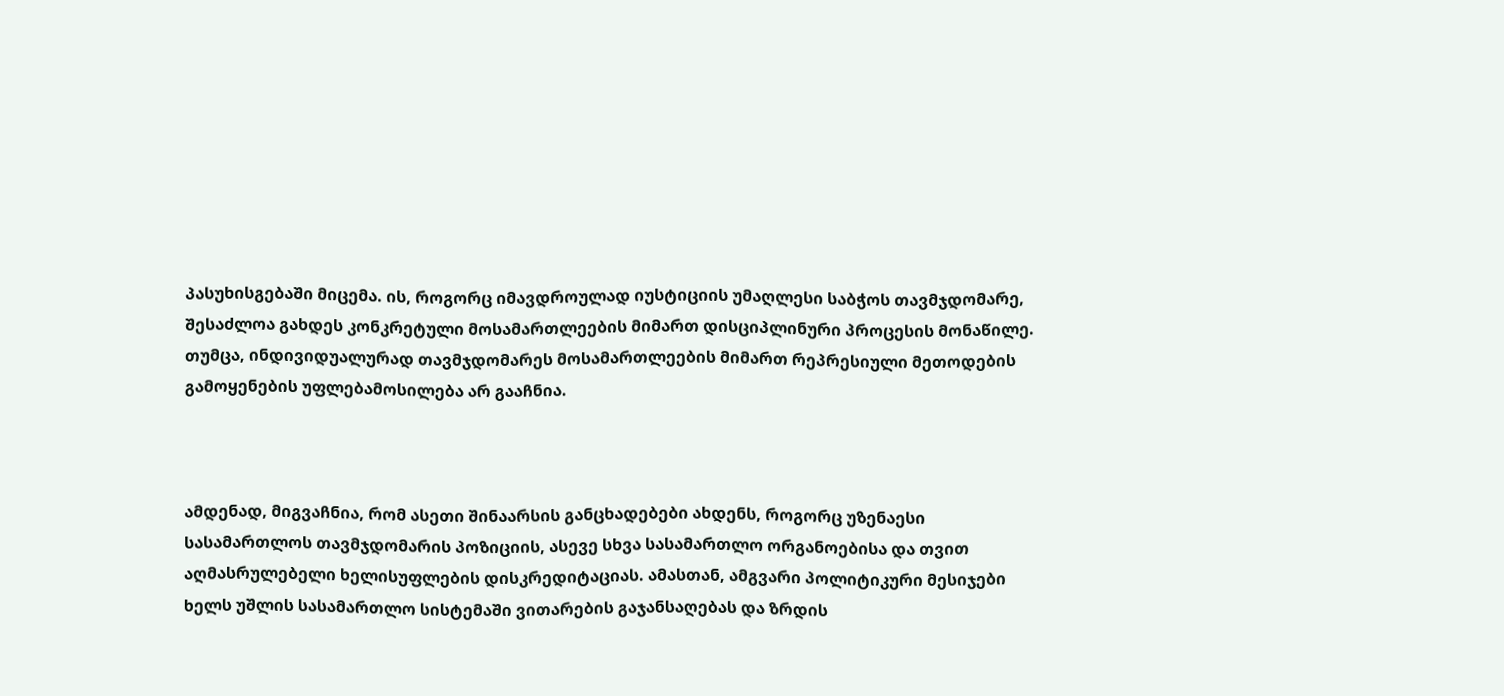პასუხისგებაში მიცემა. ის, როგორც იმავდროულად იუსტიციის უმაღლესი საბჭოს თავმჯდომარე, შესაძლოა გახდეს კონკრეტული მოსამართლეების მიმართ დისციპლინური პროცესის მონაწილე. თუმცა, ინდივიდუალურად თავმჯდომარეს მოსამართლეების მიმართ რეპრესიული მეთოდების გამოყენების უფლებამოსილება არ გააჩნია.



ამდენად, მიგვაჩნია, რომ ასეთი შინაარსის განცხადებები ახდენს, როგორც უზენაესი სასამართლოს თავმჯდომარის პოზიციის, ასევე სხვა სასამართლო ორგანოებისა და თვით აღმასრულებელი ხელისუფლების დისკრედიტაციას. ამასთან, ამგვარი პოლიტიკური მესიჯები ხელს უშლის სასამართლო სისტემაში ვითარების გაჯანსაღებას და ზრდის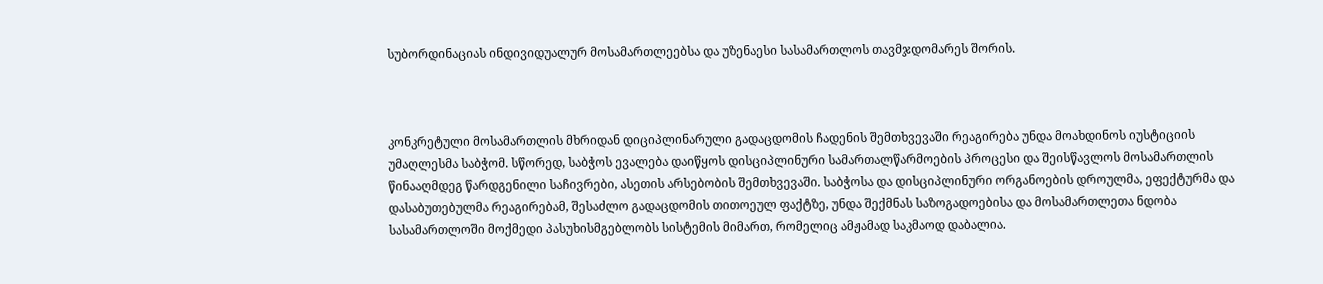სუბორდინაციას ინდივიდუალურ მოსამართლეებსა და უზენაესი სასამართლოს თავმჯდომარეს შორის.



კონკრეტული მოსამართლის მხრიდან დიციპლინარული გადაცდომის ჩადენის შემთხვევაში რეაგირება უნდა მოახდინოს იუსტიციის უმაღლესმა საბჭომ. სწორედ, საბჭოს ევალება დაიწყოს დისციპლინური სამართალწარმოების პროცესი და შეისწავლოს მოსამართლის წინააღმდეგ წარდგენილი საჩივრები, ასეთის არსებობის შემთხვევაში. საბჭოსა და დისციპლინური ორგანოების დროულმა, ეფექტურმა და დასაბუთებულმა რეაგირებამ, შესაძლო გადაცდომის თითოეულ ფაქტზე, უნდა შექმნას საზოგადოებისა და მოსამართლეთა ნდობა სასამართლოში მოქმედი პასუხისმგებლობს სისტემის მიმართ, რომელიც ამჟამად საკმაოდ დაბალია.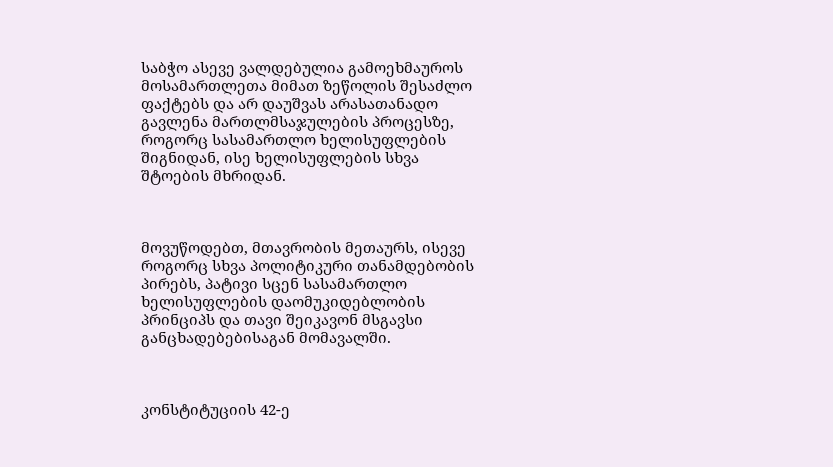საბჭო ასევე ვალდებულია გამოეხმაუროს მოსამართლეთა მიმათ ზეწოლის შესაძლო ფაქტებს და არ დაუშვას არასათანადო გავლენა მართლმსაჯულების პროცესზე, როგორც სასამართლო ხელისუფლების შიგნიდან, ისე ხელისუფლების სხვა შტოების მხრიდან.



მოვუწოდებთ, მთავრობის მეთაურს, ისევე როგორც სხვა პოლიტიკური თანამდებობის პირებს, პატივი სცენ სასამართლო ხელისუფლების დაომუკიდებლობის პრინციპს და თავი შეიკავონ მსგავსი განცხადებებისაგან მომავალში.



კონსტიტუციის 42-ე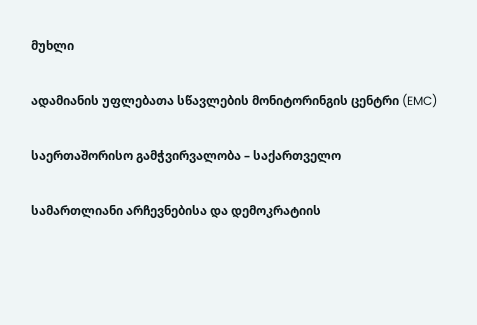მუხლი

ადამიანის უფლებათა სწავლების მონიტორინგის ცენტრი (EMC)

საერთაშორისო გამჭვირვალობა – საქართველო

სამართლიანი არჩევნებისა და დემოკრატიის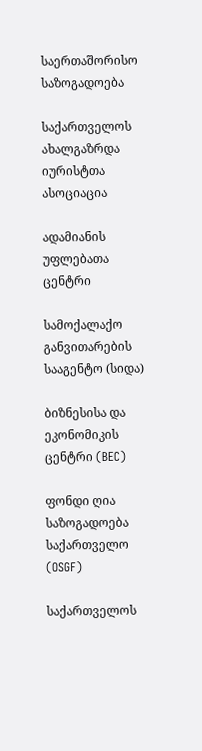საერთაშორისო საზოგადოება

საქართველოს ახალგაზრდა იურისტთა ასოციაცია

ადამიანის უფლებათა ცენტრი

სამოქალაქო განვითარების სააგენტო (სიდა)

ბიზნესისა და ეკონომიკის ცენტრი (BEC)

ფონდი ღია საზოგადოება საქართველო (OSGF)

საქართველოს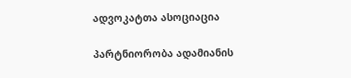ადვოკატთა ასოციაცია

პარტნიორობა ადამიანის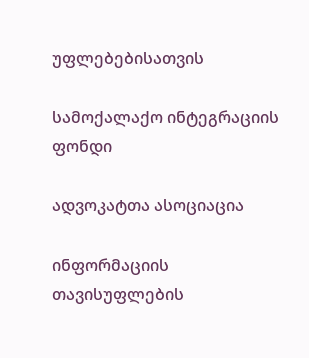უფლებებისათვის

სამოქალაქო ინტეგრაციის ფონდი

ადვოკატთა ასოციაცია

ინფორმაციის თავისუფლების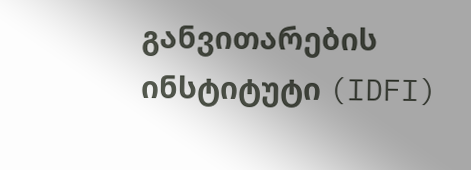განვითარების ინსტიტუტი (IDFI)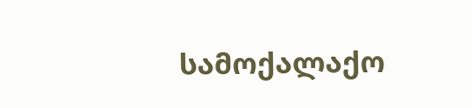სამოქალაქო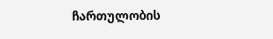ჩართულობის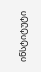ინსტიტუტი